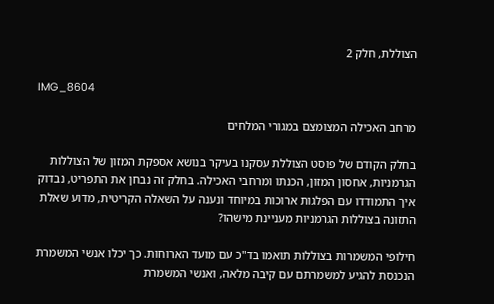הצוללת, חלק 2

IMG_8604

מרחב האכילה המצומצם במגורי המלחים

בחלק הקודם של פוסט הצוללת עסקנו בעיקר בנושא אספקת המזון של הצוללות הגרמניות, אחסון המזון, הכנתו ומרחבי האכילה. בחלק זה נבחן את התפריט, נבדוק איך התמודדו עם הפלגות ארוכות במיוחד ונענה על השאלה הקריטית, מדוע שאלת התזונה בצוללות הגרמניות מעניינת מישהו?

חילופי המשמרות בצוללות תואמו בד"כ עם מועד הארוחות. כך יכלו אנשי המשמרת הנכנסת להגיע למשמרתם עם קיבה מלאה, ואנשי המשמרת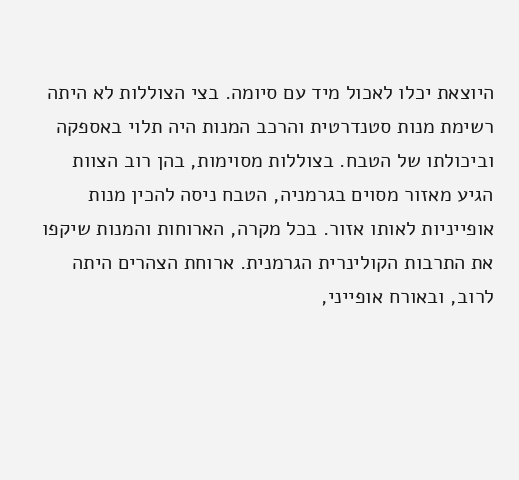היוצאת יכלו לאכול מיד עם סיומה. בצי הצוללות לא היתה רשימת מנות סטנדרטית והרכב המנות היה תלוי באספקה וביכולתו של הטבח. בצוללות מסוימות, בהן רוב הצוות הגיע מאזור מסוים בגרמניה, הטבח ניסה להכין מנות אופייניות לאותו אזור. בכל מקרה, הארוחות והמנות שיקפו את התרבות הקולינרית הגרמנית. ארוחת הצהרים היתה לרוב, ובאורח אופייני,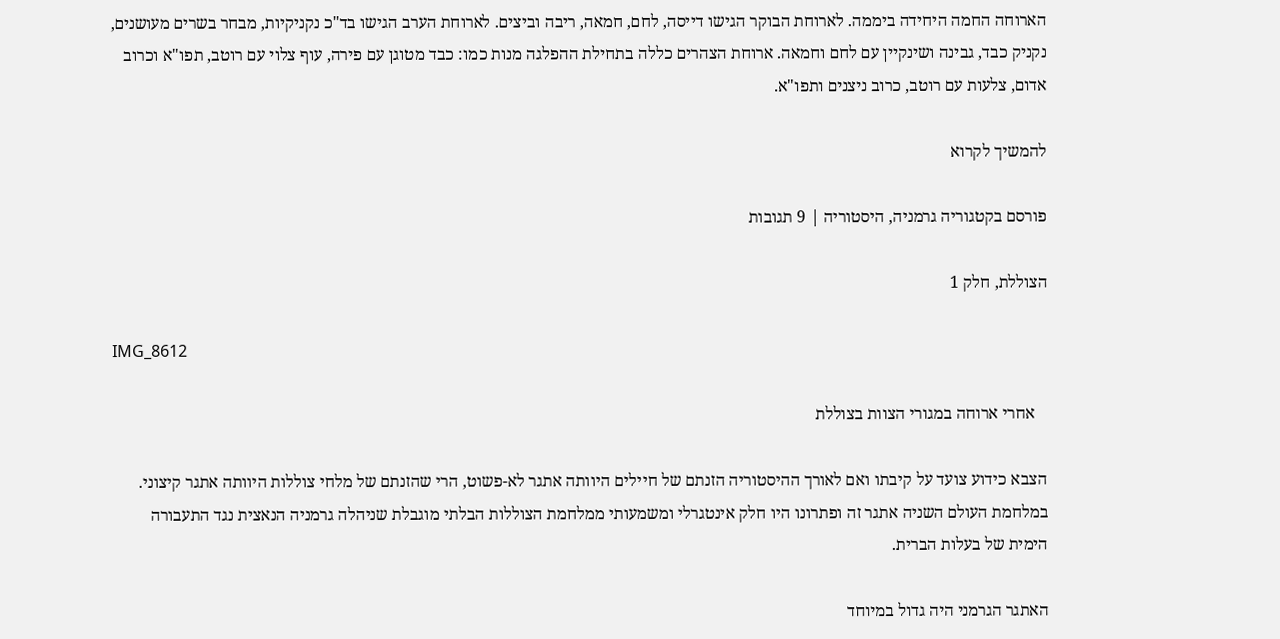הארוחה החמה היחידה ביממה. לארוחת הבוקר הגישו דייסה, לחם, חמאה, ריבה וביצים. לארוחת הערב הגישו בד"כ נקניקיות, מבחר בשרים מעושנים, נקניק כבד, גבינה ושינקיין עם לחם וחמאה. ארוחת הצהרים כללה בתחילת ההפלגה מנות כמו: כבד מטוגן עם פירה, עוף צלוי עם רוטב, תפו"א וכרוב אדום, צלעות עם רוטב, כרוב ניצנים ותפו"א.

להמשיך לקרוא

פורסם בקטגוריה גרמניה, היסטוריה | 9 תגובות

הצוללת, חלק 1

IMG_8612

   אחרי ארוחה במגורי הצוות בצוללת

הצבא כידוע צועד על קיבתו ואם לאורך ההיסטוריה הזנתם של חיילים היוותה אתגר לא-פשוט, הרי שהזנתם של מלחי צוללות היוותה אתגר קיצוני. במלחמת העולם השניה אתגר זה ופתרונו היו חלק אינטגרלי ומשמעותי ממלחמת הצוללות הבלתי מוגבלת שניהלה גרמניה הנאצית נגד התעבורה הימית של בעלות הברית.

האתגר הגרמני היה גדול במיוחד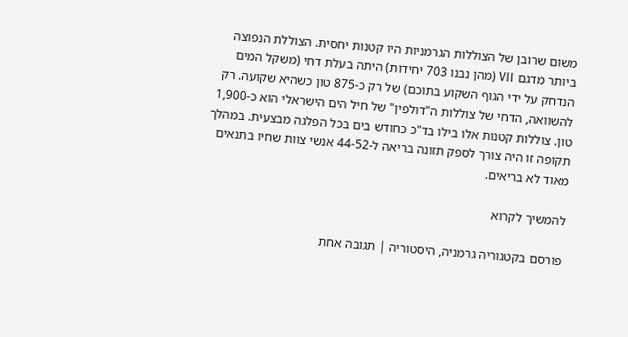משום שרובן של הצוללות הגרמניות היו קטנות יחסית. הצוללת הנפוצה ביותר מדגם VII (מהן נבנו 703 יחידות) היתה בעלת דחי (משקל המים הנדחק על ידי הגוף השקוע בתוכם) של רק כ-875 טון כשהיא שקועה. רק להשוואה, הדחי של צוללות ה"דולפין" של חיל הים הישראלי הוא כ-1,900 טון. צוללות קטנות אלו בילו בד"כ כחודש בים בכל הפלגה מבצעית. במהלך תקופה זו היה צורך לספק תזונה בריאה ל-44-52 אנשי צוות שחיו בתנאים מאוד לא בריאים.

להמשיך לקרוא

פורסם בקטגוריה גרמניה, היסטוריה | תגובה אחת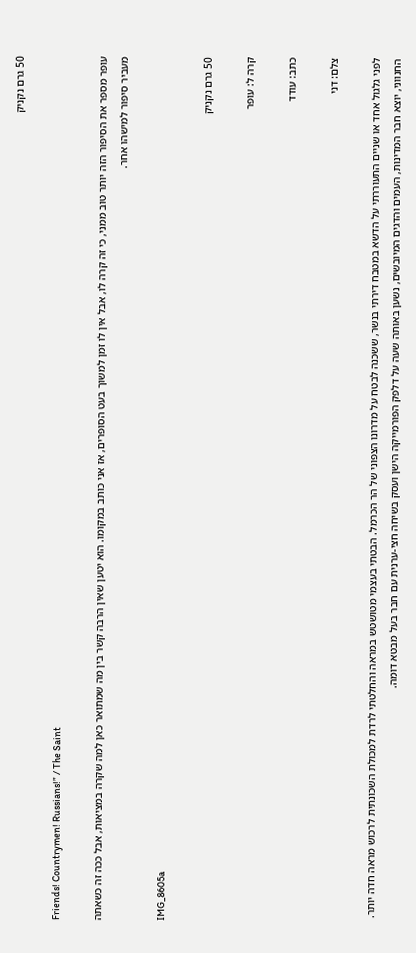50 גרם נקניק

Friends! Countrymen! Russians!” / The Saint

עופר מספר את הסיפור הזה יותר טוב ממני, כי זה קרה לו, אבל אין לו זמן למשוך בעט הסופרים, אז אני כותב במקומו. הוא יטען שאין הרבה קשר בין מה שמתואר כאן למה שקרה במציאות, אבל ככה זה כשאתה מעביר סיפור למישהו אחר.

IMG_8605a

50 גרם נקניק

קרה ל: עופר

כתב: עודד

צלם: דני

לפני גלגול אחד או שניים התעוררתי על הדשא במטבח דירתי בנשר, ששכנה לבטח על מדרונו הצפוני של הר הכרמל. הבטתי בעצמי מטושטש במראה והחלטתי לרדת למכולת השכונתית לרכוש מראה חדה יותר. החנווני, יוצא חבר המדינות, העמים והדגים המיובשים, נשען באותה שעה על דלפק הפורמייקה הישן ועסק בשיחה חצי-ערנית עם חבר בעל מבטא דומה.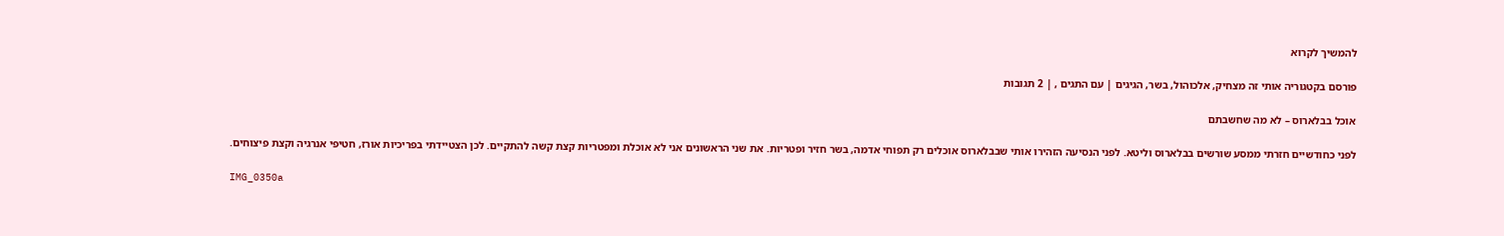להמשיך לקרוא

פורסם בקטגוריה אותי זה מצחיק, אלכוהול, בשר, הגיגים | עם התגים , | 2 תגובות

אוכל בבלארוס – לא מה שחשבתם

לפני כחודשיים חזרתי ממסע שורשים בבלארוס וליטא. לפני הנסיעה הזהירו אותי שבבלארוס אוכלים רק תפוחי אדמה, בשר חזיר ופטריות. את שני הראשונים אני לא אוכלת ומפטריות קצת קשה להתקיים. לכן הצטיידתי בפריכיות אורז, חטיפי אנרגיה וקצת פיצוחים.

IMG_0350a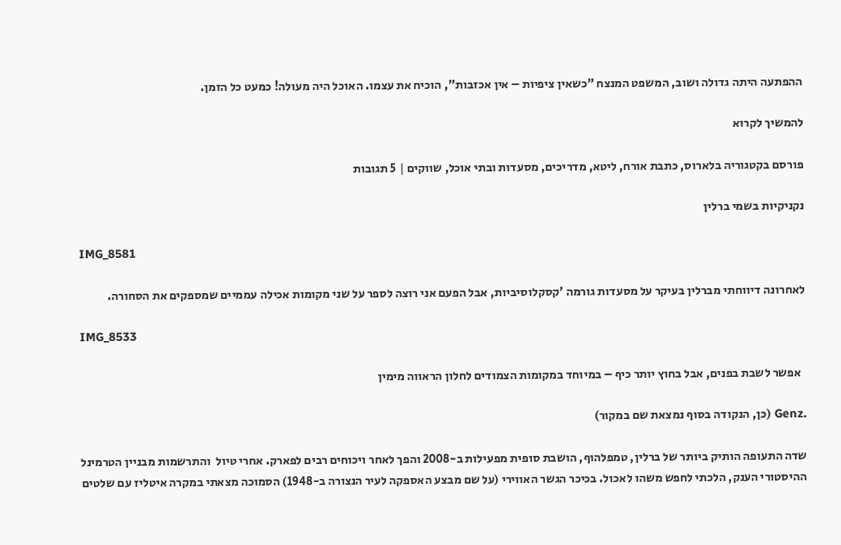ההפתעה היתה גדולה ושוב, המשפט המנצח "כשאין ציפיות – אין אכזבות", הוכיח את עצמו. האוכל היה מעולה! כמעט כל הזמן.

להמשיך לקרוא

פורסם בקטגוריה בלארוס, כתבת אורח, ליטא, מדריכים, מסעדות ובתי אוכל, שווקים | 5 תגובות

נקניקיות בשמי ברלין

IMG_8581

לאחרונה דיווחתי מברלין בעיקר על מסעדות גורמה 'קסקלוסיביות, אבל הפעם אני רוצה לספר על שני מקומות אכילה עממיים שמספקים את הסחורה.

IMG_8533

  אפשר לשבת בפנים, אבל בחוץ יותר כיף – במיוחד במקומות הצמודים לחלון הראווה מימין

.Genz (כן, הנקודה בסוף נמצאת שם במקור)

שדה התעופה הותיק ביותר של ברלין, טמפלהוף, הושבת סופית מפעילות ב-2008 והפך לאחר ויכוחים רבים לפארק. אחרי טיול  והתרשמות מבניין הטרמינל ההיסטורי הענק, הלכתי לחפש משהו לאכול. בכיכר הגשר האווירי (על שם מבצע האספקה לעיר הנצורה ב-1948) הסמוכה מצאתי במקרה איטליז עם שלטים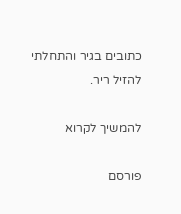כתובים בגיר והתחלתי להזיל ריר.

להמשיך לקרוא

פורסם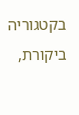בקטגוריה ביקורת,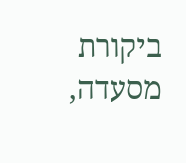ביקורת מסעדה,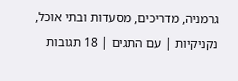גרמניה, מדריכים, מסעדות ובתי אוכל, נקניקיות | עם התגים | 18 תגובות